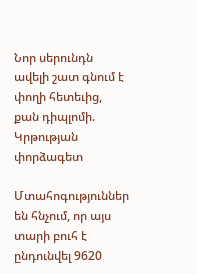Նոր սերունդն ավելի շատ գնում է փողի հետեւից, քան դիպլոմի. Կրթության փորձագետ

Մտահոգություններ են հնչում, որ այս տարի բուհ է ընդունվել 9620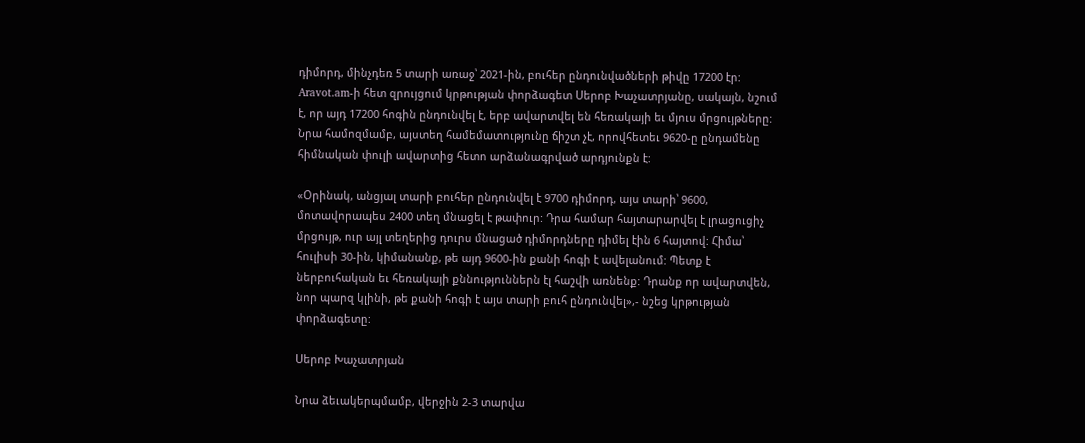դիմորդ, մինչդեռ 5 տարի առաջ՝ 2021-ին, բուհեր ընդունվածների թիվը 17200 էր: Aravot.am-ի հետ զրույցում կրթության փորձագետ Սերոբ Խաչատրյանը, սակայն, նշում է, որ այդ 17200 հոգին ընդունվել է, երբ ավարտվել են հեռակայի եւ մյուս մրցույթները: Նրա համոզմամբ, այստեղ համեմատությունը ճիշտ չէ, որովհետեւ 9620-ը ընդամենը հիմնական փուլի ավարտից հետո արձանագրված արդյունքն է:

«Օրինակ, անցյալ տարի բուհեր ընդունվել է 9700 դիմորդ, այս տարի՝ 9600, մոտավորապես 2400 տեղ մնացել է թափուր: Դրա համար հայտարարվել է լրացուցիչ մրցույթ, ուր այլ տեղերից դուրս մնացած դիմորդները դիմել էին 6 հայտով: Հիմա՝ հուլիսի 30-ին, կիմանանք, թե այդ 9600-ին քանի հոգի է ավելանում: Պետք է ներբուհական եւ հեռակայի քննություններն էլ հաշվի առնենք: Դրանք որ ավարտվեն, նոր պարզ կլինի, թե քանի հոգի է այս տարի բուհ ընդունվել»,- նշեց կրթության փորձագետը:

Սերոբ Խաչատրյան

Նրա ձեւակերպմամբ, վերջին 2-3 տարվա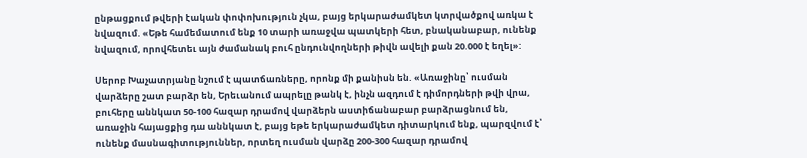ընթացքում թվերի էական փոփոխություն չկա, բայց երկարաժամկետ կտրվածքով առկա է նվազում. «Եթե համեմատում ենք 10 տարի առաջվա պատկերի հետ, բնականաբար, ունենք նվազում, որովհետեւ այն ժամանակ բուհ ընդունվողների թիվն ավելի քան 20.000 է եղել»:

Սերոբ Խաչատրյանը նշում է պատճառները, որոնք մի քանիսն են. «Առաջինը՝ ուսման վարձերը շատ բարձր են, Երեւանում ապրելը թանկ է, ինչն ազդում է դիմորդների թվի վրա, բուհերը աննկատ 50-100 հազար դրամով վարձերն աստիճանաբար բարձրացնում են, առաջին հայացքից դա աննկատ է, բայց եթե երկարաժամկետ դիտարկում ենք, պարզվում է՝ ունենք մասնագիտություններ, որտեղ ուսման վարձը 200-300 հազար դրամով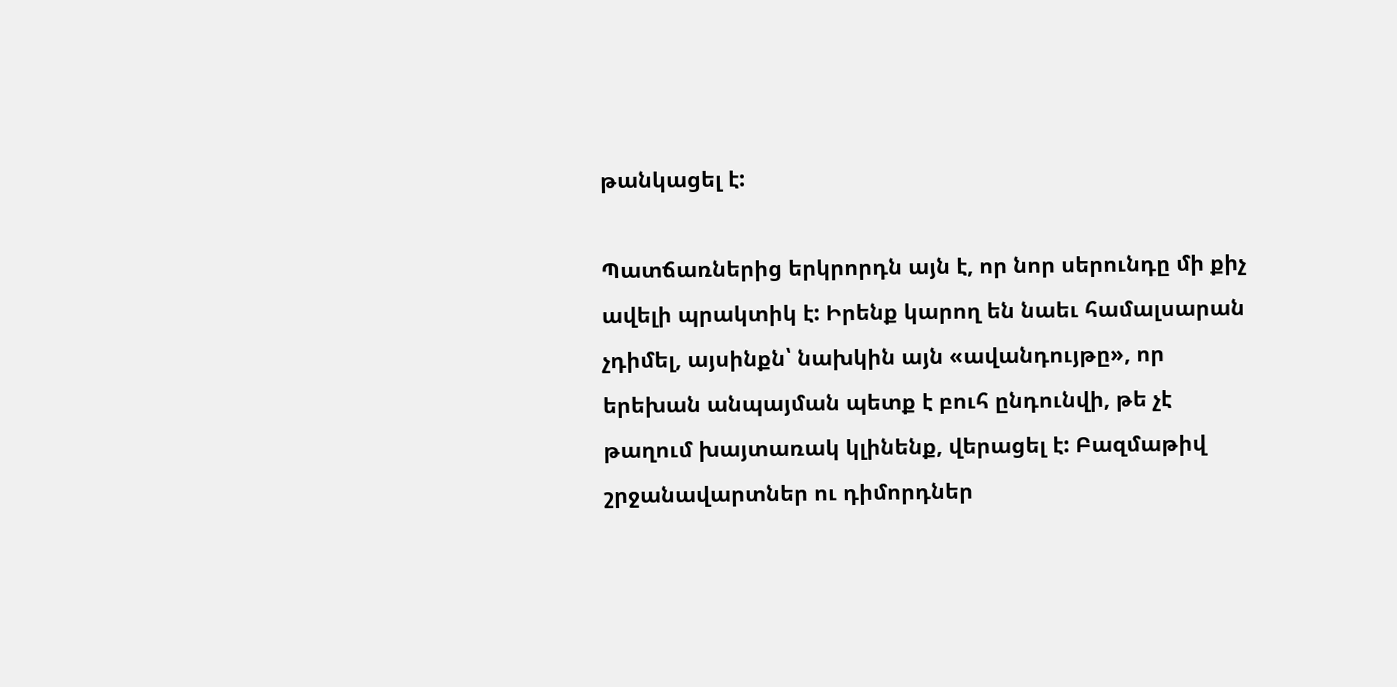թանկացել է:

Պատճառներից երկրորդն այն է, որ նոր սերունդը մի քիչ ավելի պրակտիկ է: Իրենք կարող են նաեւ համալսարան չդիմել, այսինքն՝ նախկին այն «ավանդույթը», որ երեխան անպայման պետք է բուհ ընդունվի, թե չէ թաղում խայտառակ կլինենք, վերացել է: Բազմաթիվ շրջանավարտներ ու դիմորդներ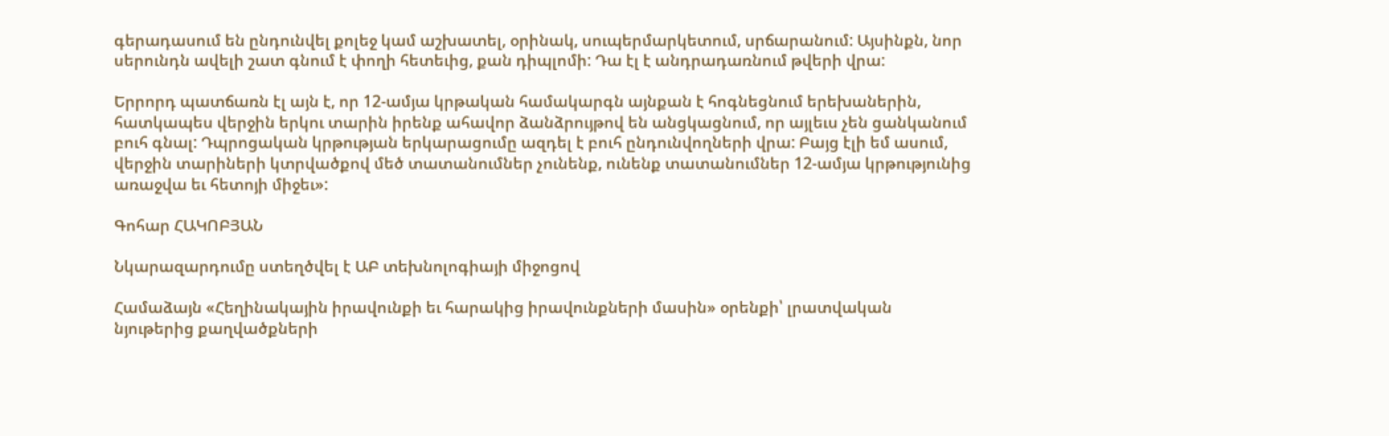գերադասում են ընդունվել քոլեջ կամ աշխատել, օրինակ, սուպերմարկետում, սրճարանում: Այսինքն, նոր սերունդն ավելի շատ գնում է փողի հետեւից, քան դիպլոմի: Դա էլ է անդրադառնում թվերի վրա:

Երրորդ պատճառն էլ այն է, որ 12-ամյա կրթական համակարգն այնքան է հոգնեցնում երեխաներին, հատկապես վերջին երկու տարին իրենք ահավոր ձանձրույթով են անցկացնում, որ այլեւս չեն ցանկանում բուհ գնալ: Դպրոցական կրթության երկարացումը ազդել է բուհ ընդունվողների վրա: Բայց էլի եմ ասում, վերջին տարիների կտրվածքով մեծ տատանումներ չունենք, ունենք տատանումներ 12-ամյա կրթությունից առաջվա եւ հետոյի միջեւ»:

Գոհար ՀԱԿՈԲՅԱՆ

Նկարազարդումը ստեղծվել է ԱԲ տեխնոլոգիայի միջոցով

Համաձայն «Հեղինակային իրավունքի եւ հարակից իրավունքների մասին» օրենքի՝ լրատվական նյութերից քաղվածքների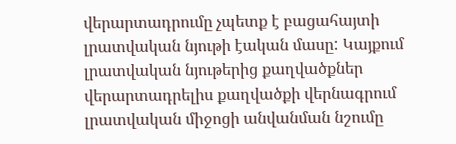վերարտադրումը չպետք է բացահայտի լրատվական նյութի էական մասը: Կայքում լրատվական նյութերից քաղվածքներ վերարտադրելիս քաղվածքի վերնագրում լրատվական միջոցի անվանման նշումը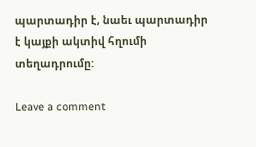պարտադիր է, նաեւ պարտադիր է կայքի ակտիվ հղումի տեղադրումը:

Leave a comment